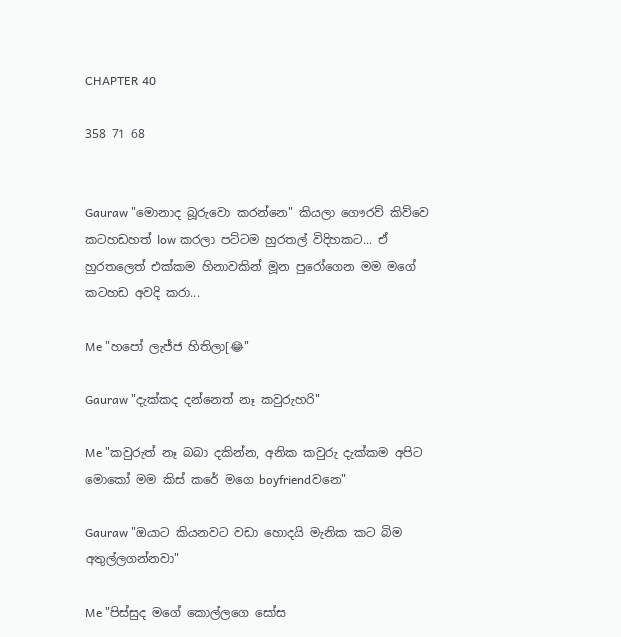CHAPTER 40

358 71 68


Gauraw "මොනාද බූරුවො කරන්නෙ" කියලා ගෞරව් කිව්වෙ කටහඩහත් low කරලා පට්ටම හුරතල් විදිහකට... ඒ හුරතලෙත් එක්කම හිනාවකින් මූන පුරෝගෙන මම මගේ කටහඩ අවදි කරා...

Me "හපෝ ලැජ්ජ හිතිලා[😂"

Gauraw "දැක්කද දන්නෙත් නෑ කවුරුහරි"

Me "කවුරුත් නෑ බබා දකින්න, අනික කවුරු දැක්කම අපිට මොකෝ මම කිස් කරේ මගෙ boyfriendවනෙ"

Gauraw "ඔයාට කියනවට වඩා හොදයි මැනික කට බිම අතුල්ලගන්නවා"

Me "පිස්සුද මගේ කොල්ලගෙ සෝස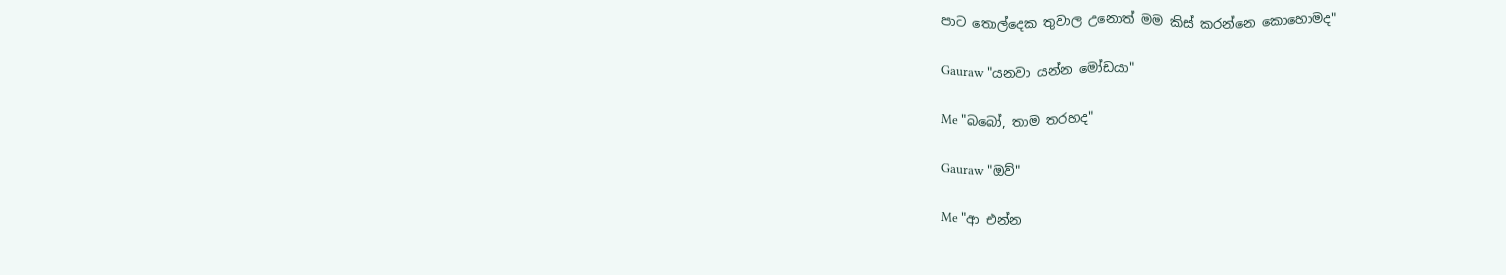පාට තොල්දෙක තුවාල උනොත් මම කිස් කරන්නෙ කොහොමද"

Gauraw "යනවා යන්න මෝඩයා"

Me "බබෝ, තාම තරහද"

Gauraw "ඔව්"

Me "ආ එන්න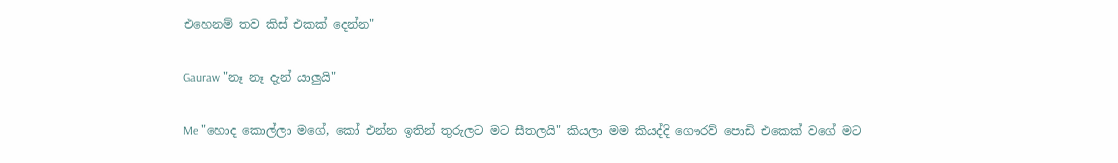එහෙනම් තව කිස් එකක් දෙන්න"

Gauraw "නෑ නෑ දැන් යාලුයි"

Me "හොද කොල්ලා මගේ, කෝ එන්න ඉතින් තුරුලට මට සීතලයි" කියලා මම කියද්දි ගෞරව් පොඩි එකෙක් වගේ මට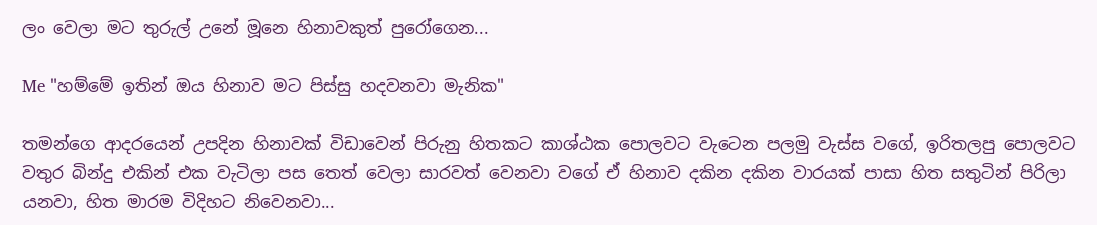ලං වෙලා මට තුරුල් උනේ මූනෙ හිනාවකුත් පුරෝගෙන...

Me "හම්මේ ඉතින් ඔය හිනාව මට පිස්සු හදවනවා මැනික"

තමන්ගෙ ආදරයෙන් උපදින හිනාවක් විඩාවෙන් පිරුනු හිතකට කාශ්ඨක පොලවට වැටෙන පලමු වැස්ස වගේ, ඉරිතලපු පොලවට වතුර බින්දු එකින් එක වැටිලා පස තෙත් වෙලා සාරවත් වෙනවා වගේ ඒ හිනාව දකින දකින වාරයක් පාසා හිත සතුටින් පිරිලා යනවා, හිත මාරම විදිහට නිවෙනවා...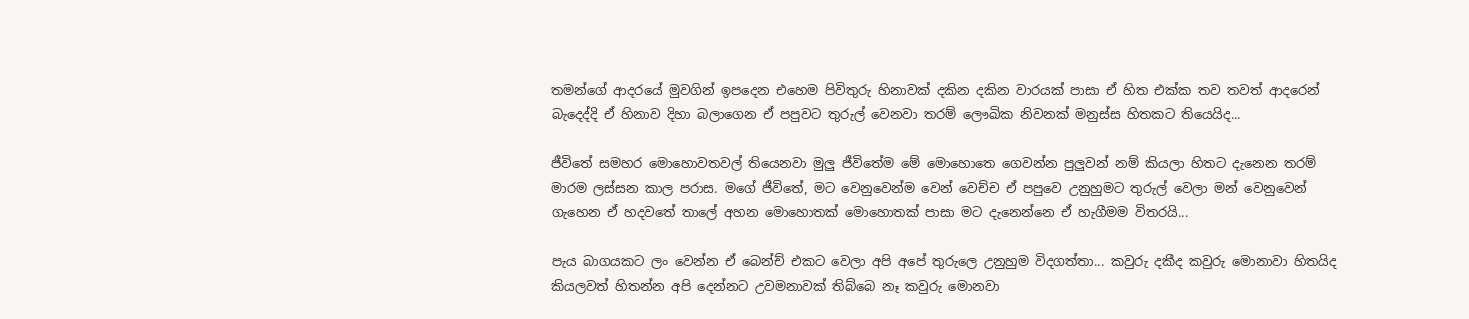තමන්ගේ ආදරයේ මුවගින් ඉපදෙන එහෙම පිවිතුරු හිනාවක් දකින දකින වාරයක් පාසා ඒ හිත එක්ක තව තවත් ආදරෙන් බැදෙද්දි ඒ හිනාව දිහා බලාගෙන ඒ පපුවට තුරුල් වෙනවා තරම් ලෞඛික නිවනක් මනුස්ස හිතකට තියෙයිද...

ජීවිතේ සමහර මොහොවතවල් තියෙනවා මුලු ජීවිතේම මේ මොහොතෙ ගෙවන්න පුලුවන් නම් කියලා හිතට දැනෙන තරම් මාරම ලස්සන කාල පරාස. මගේ ජීවිතේ, මට වෙනුවෙන්ම වෙන් වෙච්ච ඒ පපුවෙ උනුහුමට තුරුල් වෙලා මන් වෙනුවෙන් ගැහෙන ඒ හදවතේ තාලේ අහන මොහොතක් මොහොතක් පාසා මට දැනෙන්නෙ ඒ හැගීමම විතරයි...

පැය බාගයකට ලං වෙන්න ඒ බෙන්ච් එකට වෙලා අපි අපේ තුරුලෙ උනුහුම විදගත්තා... කවුරු දකීද කවුරු මොනාවා හිතයිද කියලවත් හිතන්න අපි දෙන්නට උවමනාවක් තිබ්බෙ නෑ කවුරු මොනවා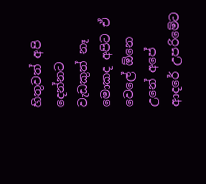හිතුවත් අපි දෙන්නට වැඩකුත් නෑ මොකද අපිට ඒ වෙලේ ඕනෙ උනේ අපේ ආදරේ උපරිමේට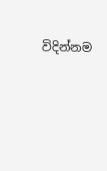විදින්නම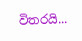විතරයි...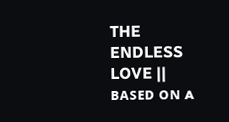THE ENDLESS LOVE || ʙᴀꜱᴇᴅ ᴏɴ ᴀ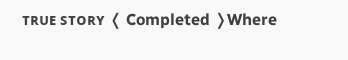ᴛʀᴜᴇ ꜱᴛᴏʀʏ ❬ Completed ❭Where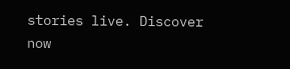stories live. Discover now